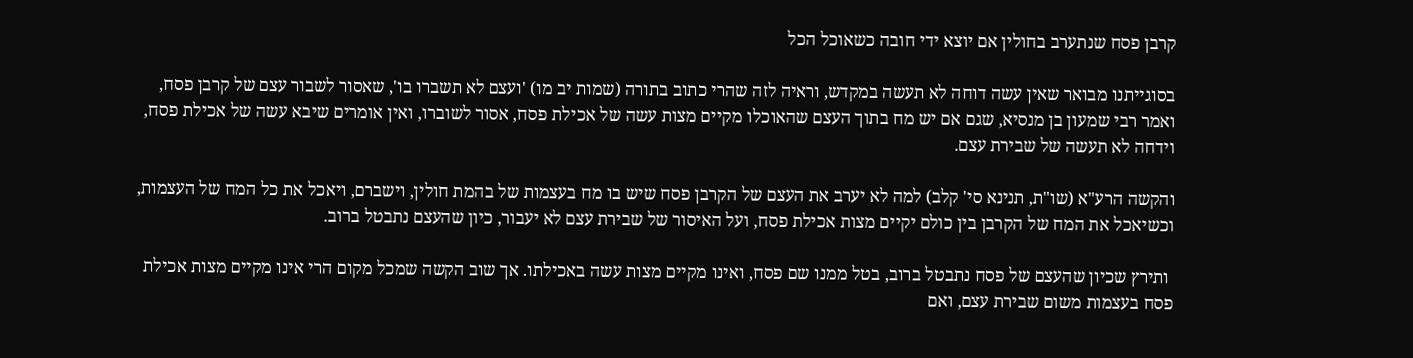קרבן פסח שנתערב בחולין אם יוצא ידי חובה כשאוכל הכל

בסוגייתנו מבואר שאין עשה דוחה לא תעשה במקדש, וראיה לזה שהרי כתוב בתורה (שמות יב מו) 'ועצם לא תשברו בו', שאסור לשבור עצם של קרבן פסח, ואמר רבי שמעון בן מנסיא, שגם אם יש מח בתוך העצם שהאוכלו מקיים מצות עשה של אכילת פסח, אסור לשוברו, ואין אומרים שיבא עשה של אכילת פסח, וידחה לא תעשה של שבירת עצם.

והקשה הרע"א (שו"ת, תנינא סי' קלב) למה לא יערב את העצם של הקרבן פסח שיש בו מח בעצמות של בהמת חולין, וישברם, ויאכל את כל המח של העצמות, וכשיאכל את המח של הקרבן בין כולם יקיים מצות אכילת פסח, ועל האיסור של שבירת עצם לא יעבור, כיון שהעצם נתבטל ברוב.

 ותירץ שכיון שהעצם של פסח נתבטל ברוב, בטל ממנו שם פסח, ואינו מקיים מצות עשה באכילתו. אך שוב הקשה שמכל מקום הרי אינו מקיים מצות אכילת פסח בעצמות משום שבירת עצם, ואם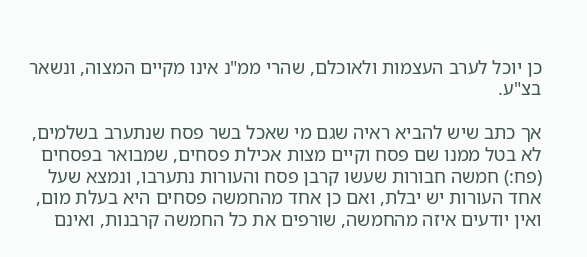כן יוכל לערב העצמות ולאוכלם, שהרי ממ"נ אינו מקיים המצוה, ונשאר בצ"ע.

אך כתב שיש להביא ראיה שגם מי שאכל בשר פסח שנתערב בשלמים, לא בטל ממנו שם פסח וקיים מצות אכילת פסחים, שמבואר בפסחים (פח:) חמשה חבורות שעשו קרבן פסח והעורות נתערבו, ונמצא שעל אחד העורות יש יבלת, ואם כן אחד מהחמשה פסחים היא בעלת מום, ואין יודעים איזה מהחמשה, שורפים את כל החמשה קרבנות, ואינם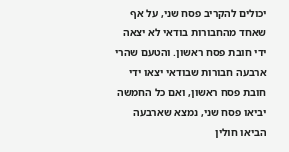יכולים להקריב פסח שני, על אף שאחד מהחבורות בודאי לא יצאה ידי חובת פסח ראשון. והטעם שהרי ארבעה חבורות שבודאי יצאו ידי חובת פסח ראשון, ואם כל החמשה יביאו פסח שני, נמצא שארבעה הביאו חולין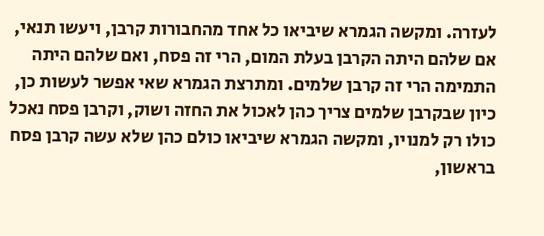לעזרה. ומקשה הגמרא שיביאו כל אחד מהחבורות קרבן, ויעשו תנאי, אם שלהם היתה הקרבן בעלת המום, הרי זה פסח, ואם שלהם היתה התמימה הרי זה קרבן שלמים. ומתרצת הגמרא שאי אפשר לעשות כן, כיון שבקרבן שלמים צריך כהן לאכול את החזה ושוק, וקרבן פסח נאכל כולו רק למנויו, ומקשה הגמרא שיביאו כולם כהן שלא עשה קרבן פסח בראשון,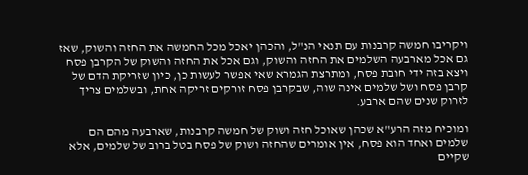ויקריבו חמשה קרבנות עם תנאי הנ"ל, והכהן יאכל מכל החמשה את החזה והשוק, שאז גם אכל מארבעה השלמים את החזה והשוק, וגם אכל את החזה והשוק של הקרבן פסח ויצא בזה ידי חובת פסח, ומתרצת הגמרא שאי אפשר לעשות כן, כיון שזריקת הדם של קרבן פסח ושל שלמים אינה שוה, שבקרבן פסח זורקים זריקה אחת, ובשלמים צריך לזרוק שנים שהם ארבע.

ומוכיח מזה הרע"א שכהן שאוכל חזה ושוק של חמשה קרבנות, שארבעה מהם הם שלמים ואחד הוא פסח, אין אומרים שהחזה ושוק של פסח בטל ברוב של שלמים, אלא שקיים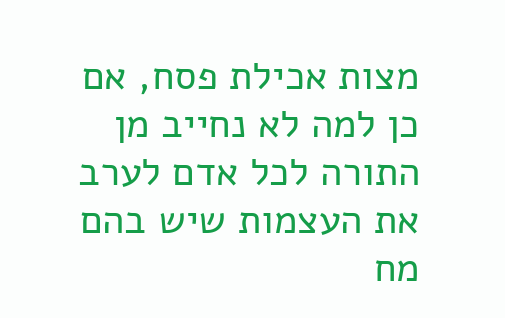מצות אכילת פסח, אם כן למה לא נחייב מן התורה לכל אדם לערב את העצמות שיש בהם מח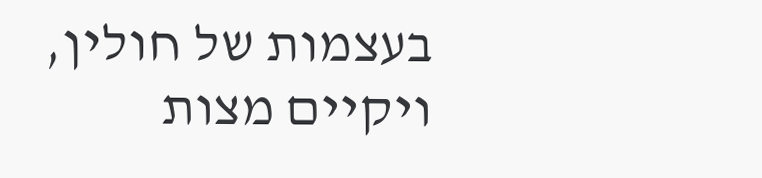בעצמות של חולין, ויקיים מצות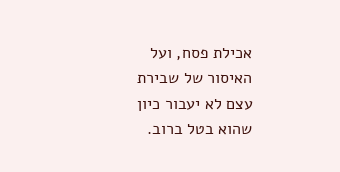אכילת פסח, ועל האיסור של שבירת עצם לא יעבור כיון שהוא בטל ברוב.